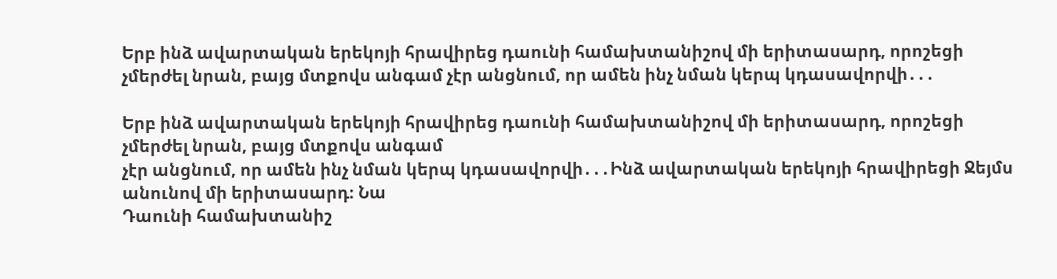Երբ ինձ ավարտական երեկոյի հրավիրեց դաունի համախտանիշով մի երիտասարդ, որոշեցի չմերժել նրան, բայց մտքովս անգամ չէր անցնում, որ ամեն ինչ նման կերպ կդասավորվի․․․

Երբ ինձ ավարտական երեկոյի հրավիրեց դաունի համախտանիշով մի երիտասարդ, որոշեցի չմերժել նրան, բայց մտքովս անգամ
չէր անցնում, որ ամեն ինչ նման կերպ կդասավորվի․․․Ինձ ավարտական երեկոյի հրավիրեցի Ջեյմս անունով մի երիտասարդ։ Նա
Դաունի համախտանիշ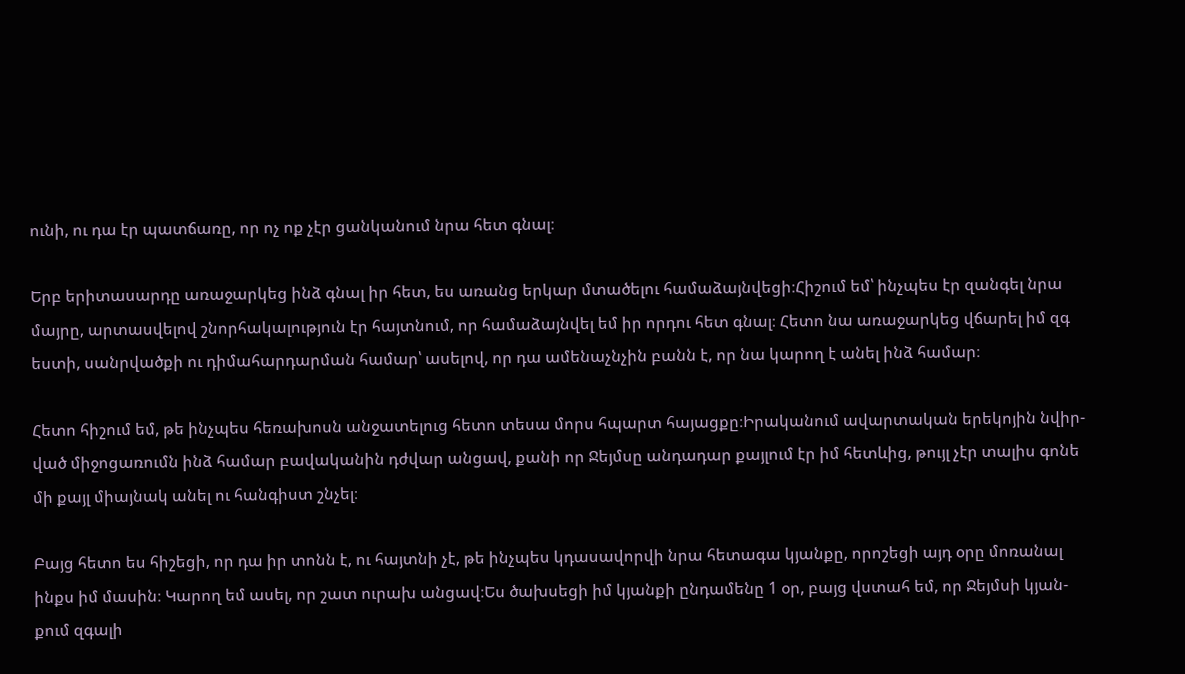ունի, ու դա էր պատճառը, որ ոչ ոք չէր ցանկանում նրա հետ գնալ։

Երբ երիտասարդը առաջարկեց ինձ գնալ իր հետ, ես առանց երկար մտածելու համաձայնվեցի։Հիշում եմ՝ ինչպես էր զանգել նրա
մայրը, արտասվելով շնորհակալություն էր հայտնում, որ համաձայնվել եմ իր որդու հետ գնալ։ Հետո նա առաջարկեց վճարել իմ զգ
եստի, սանրվածքի ու դիմահարդարման համար՝ ասելով, որ դա ամենաչնչին բանն է, որ նա կարող է անել ինձ համար։

Հետո հիշում եմ, թե ինչպես հեռախոսն անջատելուց հետո տեսա մորս հպարտ հայացքը։Իրականում ավարտական երեկոյին նվիր-
ված միջոցառումն ինձ համար բավականին դժվար անցավ, քանի որ Ջեյմսը անդադար քայլում էր իմ հետևից, թույլ չէր տալիս գոնե
մի քայլ միայնակ անել ու հանգիստ շնչել։

Բայց հետո ես հիշեցի, որ դա իր տոնն է, ու հայտնի չէ, թե ինչպես կդասավորվի նրա հետագա կյանքը, որոշեցի այդ օրը մոռանալ
ինքս իմ մասին։ Կարող եմ ասել, որ շատ ուրախ անցավ։Ես ծախսեցի իմ կյանքի ընդամենը 1 օր, բայց վստահ եմ, որ Ջեյմսի կյան-
քում զգալի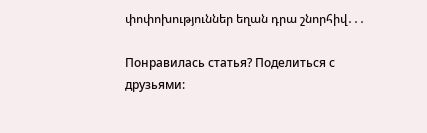փոփոխություններ եղան դրա շնորհիվ․․․

Понравилась статья? Поделиться с друзьями: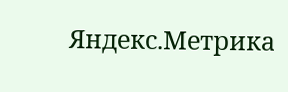Яндекс.Метрика